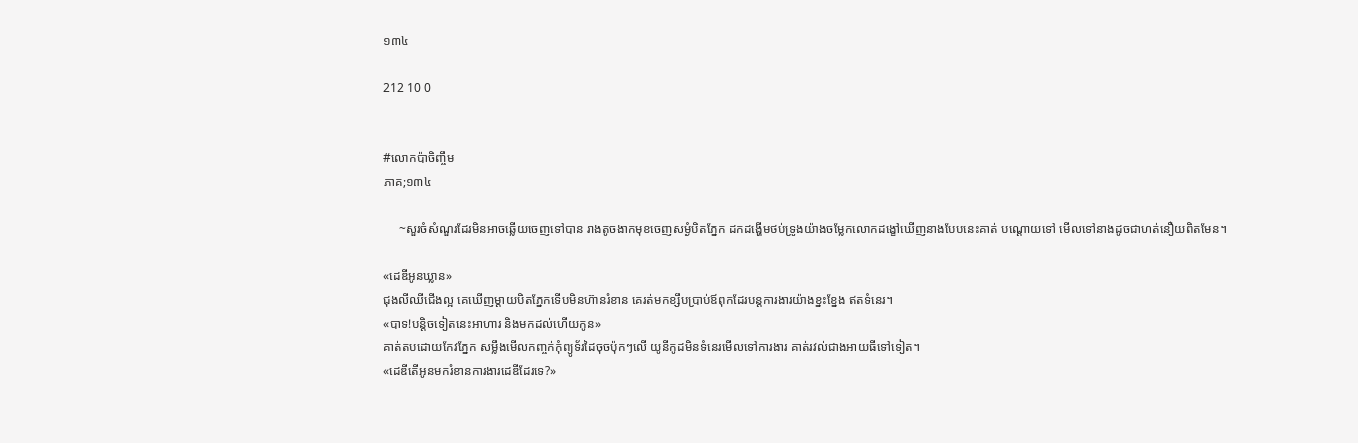១៣៤

212 10 0


#លោកប៉ាចិញ្ចឹម
ភាគ;១៣៤

     ~សួរចំសំណួរដែរមិនអាចឆ្លើយចេញទៅបាន រាងតូចងាកមុខចេញសម្ងំបិតភ្នែក ដកដង្ហើមថប់ទ្រូងយ៉ាងចម្លែកលោកដង្ខៅឃើញនាងបែបនេះគាត់ បណ្ដោយទៅ មើលទៅនាងដូចជាហត់នឿយពិតមែន។

«ដេឌីអូនឃ្លាន»
ជុងលីឈីជើងល្អ គេឃើញម្ដាយបិតភ្នែកទើបមិនហ៊ានរំខាន គេរត់មកខ្សឹបប្រាប់ឪពុកដែរបន្តការងារយ៉ាងខ្នះខ្នែង ឥតទំនេរ។
«បាទ!បន្តិចទៀតនេះអាហារ និងមកដល់ហើយកូន»
គាត់តបដោយកែវភ្នែក សម្លឹងមើលកញ្ចក់កុំព្យូទ័រដៃចុចប៉ុកៗលើ យូនីកូដមិនទំនេរមើលទៅការងារ គាត់រវល់ជាងអាយធីទៅទៀត។
«ដេឌីតើអូនមករំខានការងារដេឌីដែរទេ?»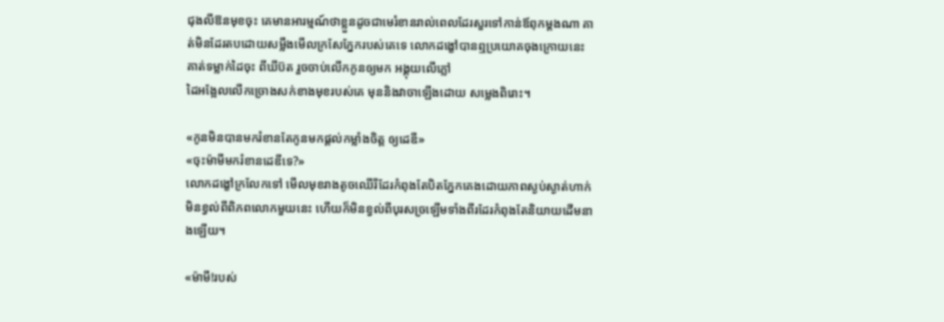ជុងលីឱនមុខចុះ គេមានអារម្មណ៍ថាខ្លួនដូចជាមេរំខានរាល់ពេលដែរសួរទៅកាន់ឪពុកម្ដងណា គាត់មិនដែរតបដោយសម្លឹងមើលក្រសែភ្នែករបស់គេទេ លោកដង្ខៅបានឮប្រយោគចុងក្រោយនេះ គាត់ទម្លាក់ដៃចុះ ពីឃីប៊ត រួចចាប់លើកកូនឲ្យមក អង្គុយលើភ្លៅ
ដៃអង្អែលលើកច្រោងសក់ខាងមុខរបស់គេ មុននិងវាចាឡើងដោយ សម្លេងពិរោះ។

«កូនមិនបានមករំខានតែកូនមកផ្ដល់កម្លាំងចិត្ត ឲ្យដេឌី»
«ចុះម៉ាមីមករំខានដេឌីទេ?»
លោកដង្ខៅក្រលែកទៅ មើលមុខរាងតូចឈើរីដែរកំពុងតែបិតភ្នែកគេងដោយភាពស្ងប់ស្ងាត់ហាក់មិនខ្វល់ពីពិភពលោកមួយនេះ ហើយក៏មិនខ្វល់ពីបុរសច្រឡើមទាំងពីរដែរកំពុងតែនិយាយដើមនាងឡើយ។

«ម៉ាមី!របស់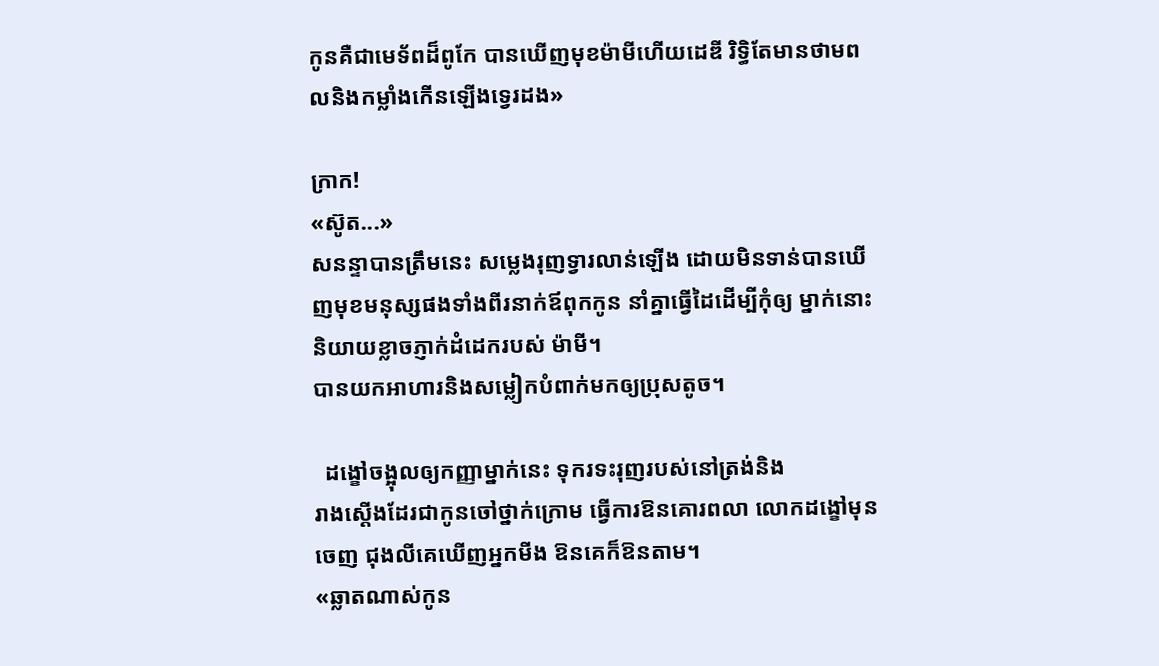កូនគឺជាមេទ័ពដ៏ពូកែ បានឃើញមុខម៉ាមីហើយដេឌី រិទ្ធិតែមានថាមពលនិងកម្លាំងកើនឡើងទ្វេរដង»

ក្រាក!
«ស៊ូត...»
សនន្ទាបានត្រឹមនេះ សម្លេងរុញទ្វារលាន់ឡើង ដោយមិនទាន់បានឃើញមុខមនុស្សផងទាំងពីរនាក់ឪពុកកូន នាំគ្នាធ្វើដៃដើម្បីកុំឲ្យ ម្នាក់នោះនិយាយខ្លាចភ្ញាក់ដំដេករបស់ ម៉ាមី។
បានយកអាហារនិងសម្លៀកបំពាក់មកឲ្យប្រុសតូច។

  ដង្ខៅចង្អុលឲ្យកញ្ញាម្នាក់នេះ ទុករទះរុញរបស់នៅត្រង់និង
រាងស្ដើងដែរជាកូនចៅថ្នាក់ក្រោម ធ្វើការឱនគោរពលា លោកដង្ខៅមុនចេញ ជុងលីគេឃើញអ្នកមីង ឱនគេក៏ឱនតាម។
«ឆ្លាតណាស់កូន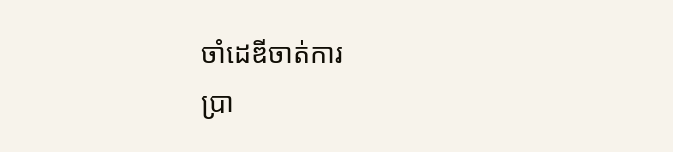ចាំដេឌីចាត់ការ
ប្រា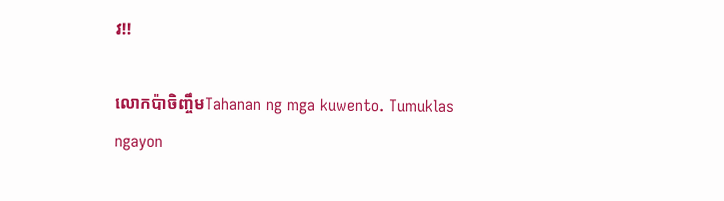វ!!

លោកប៉ាចិញ្ចឹមTahanan ng mga kuwento. Tumuklas ngayon